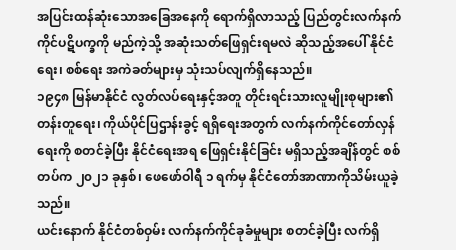အပြင်းထန်ဆုံးသောအခြေအနေကို ရောက်ရှိလာသည့် ပြည်တွင်းလက်နက်ကိုင်ပဋိပက္ခကို မည်ကဲ့သို့ အဆုံးသတ်ဖြေရှင်းရမလဲ ဆိုသည့်အပေါ် နိုင်ငံရေး၊ စစ်ရေး အကဲခတ်များမှ သုံးသပ်လျက်ရှိနေသည်။
၁၉၄၈ မြန်မာနိုင်ငံ လွတ်လပ်ရေးနှင့်အတူ တိုင်းရင်းသားလူမျိုးစုများ၏ တန်းတူရေး၊ ကိုယ်ပိုင်ပြဌာန်းခွင့် ရရှိရေးအတွက် လက်နက်ကိုင်တော်လှန်ရေးကို စတင်ခဲ့ပြီး နိုင်ငံရေးအရ ဖြေရှင်းနိုင်ခြင်း မရှိသည့်အချိန်တွင် စစ်တပ်က ၂၀၂၁ ခုနှစ်၊ ဖေဖော်ဝါရီ ၁ ရက်မှ နိုင်ငံတော်အာဏာကိုသိမ်းယူခဲ့သည်။
ယင်းနောက် နိုင်ငံတစ်ဝှမ်း လက်နက်ကိုင်ခုခံမှုများ စတင်ခဲ့ပြီး လက်ရှိ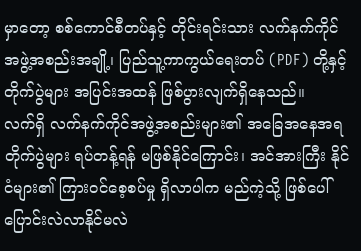မှာတော့ စစ်ကောင်စီတပ်နှင့် တိုင်းရင်းသား လက်နက်ကိုင်အဖွဲ့အစည်းအချို့၊ ပြည်သူ့ကာကွယ်ရေးတပ် (PDF) တို့နှင့် တိုက်ပွဲများ အပြင်းအထန် ဖြစ်ပွားလျက်ရှိနေသည်။
လက်ရှိ လက်နက်ကိုင်အဖွဲ့အစည်းများ၏ အခြေအနေအရ တိုက်ပွဲများ ရပ်တန့်ရန် မဖြစ်နိုင်ကြောင်း၊ အင်အားကြီး နိုင်ငံများ၏ ကြားဝင်စေ့စပ်မှု ရှိလာပါက မည်ကဲ့သို့ ဖြစ်ပေါ် ပြောင်းလဲလာနိုင်မလဲ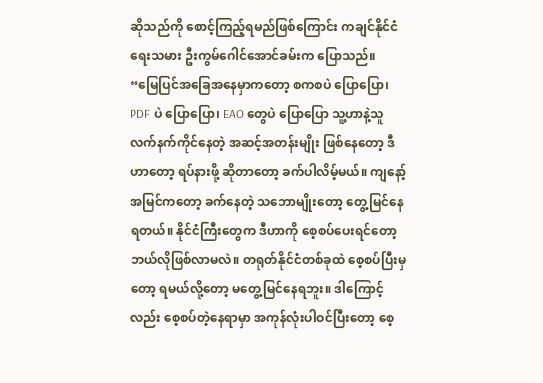ဆိုသည်ကို စောင့်ကြည့်ရမည်ဖြစ်ကြောင်း ကချင်နိုင်ငံရေးသမား ဦးကွမ်ဂေါင်အောင်ခမ်းက ပြောသည်။
“မြေပြင်အခြေအနေမှာကတော့ စကစပဲ ပြောပြော၊ PDF ပဲ ပြောပြော၊ EAO တွေပဲ ပြောပြော သူ့ဟာနဲ့သူ လက်နက်ကိုင်နေတဲ့ အဆင့်အတန်းမျိုး ဖြစ်နေတော့ ဒီဟာတော့ ရပ်နားဖို့ ဆိုတာတော့ ခက်ပါလိမ့်မယ်။ ကျနော့်အမြင်ကတော့ ခက်နေတဲ့ သဘောမျိုးတော့ တွေ့မြင်နေရတယ်။ နိုင်ငံကြီးတွေက ဒီဟာကို စေ့စပ်ပေးရင်တော့ ဘယ်လိုဖြစ်လာမလဲ။ တရုတ်နိုင်ငံတစ်ခုထဲ စေ့စပ်ပြီးမှတော့ ရမယ်လို့တော့ မတွေ့မြင်နေရဘူး။ ဒါကြောင့်လည်း စေ့စပ်တဲ့နေရာမှာ အကုန်လုံးပါဝင်ပြီးတော့ စေ့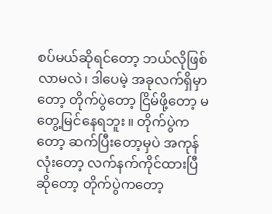စပ်မယ်ဆိုရင်တော့ ဘယ်လိုဖြစ်လာမလဲ၊ ဒါပေမဲ့ အခုလက်ရှိမှာတော့ တိုက်ပွဲတော့ ငြိမ်ဖို့တော့ မတွေ့မြင်နေရဘူး။ တိုက်ပွဲကတော့ ဆက်ပြီးတော့မှပဲ အကုန်လုံးတော့ လက်နက်ကိုင်ထားပြီဆိုတော့ တိုက်ပွဲကတော့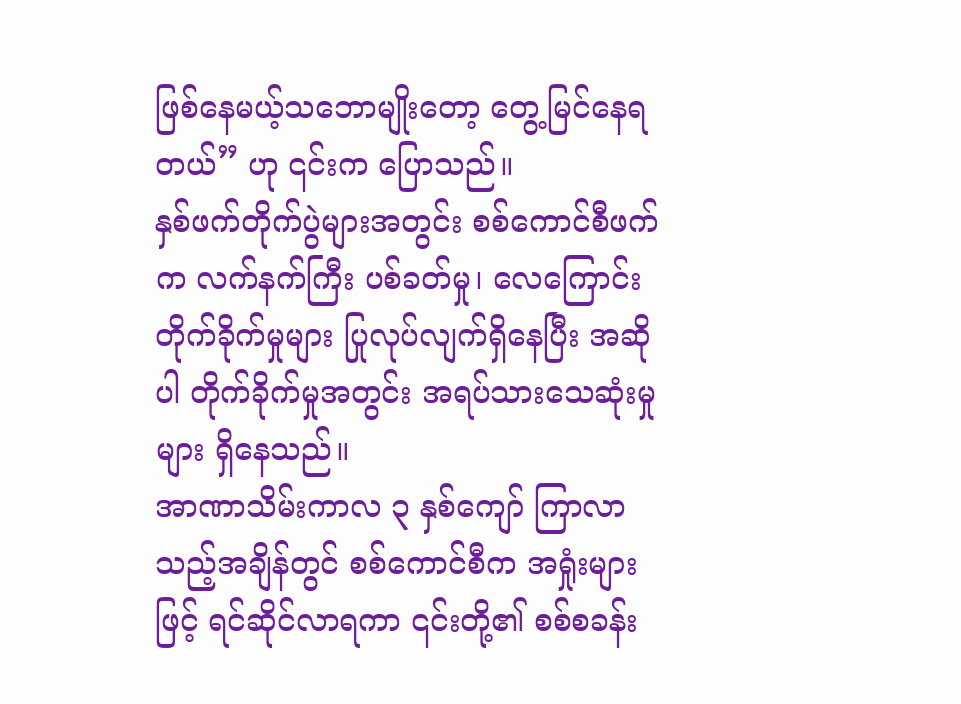ဖြစ်နေမယ့်သဘောမျိုးတော့ တွေ့မြင်နေရတယ်” ဟု ၎င်းက ပြောသည်။
နှစ်ဖက်တိုက်ပွဲများအတွင်း စစ်ကောင်စီဖက်က လက်နက်ကြီး ပစ်ခတ်မှု၊ လေကြောင်းတိုက်ခိုက်မှုများ ပြုလုပ်လျက်ရှိနေပြီး အဆိုပါ တိုက်ခိုက်မှုအတွင်း အရပ်သားသေဆုံးမှုများ ရှိနေသည်။
အာဏာသိမ်းကာလ ၃ နှစ်ကျော် ကြာလာသည့်အချိန်တွင် စစ်ကောင်စီက အရှုံးများဖြင့် ရင်ဆိုင်လာရကာ ၎င်းတို့၏ စစ်စခန်း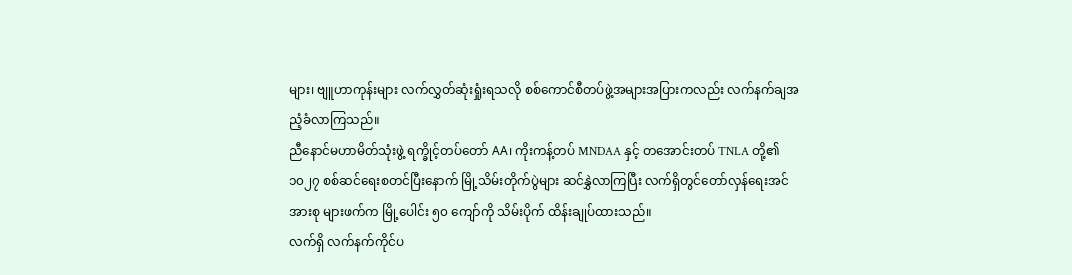များ၊ ဗျူဟာကုန်းများ လက်လွှတ်ဆုံးရှုံးရသလို စစ်ကောင်စီတပ်ဖွဲ့အများအပြားကလည်း လက်နက်ချအညံ့ခံလာကြသည်။
ညီနောင်မဟာမိတ်သုံးဖွဲ့ ရက္ခိုင့်တပ်တော် AA၊ ကိုးကန့်တပ် MNDAA နှင့် တအောင်းတပ် TNLA တို့၏ ၁၀၂၇ စစ်ဆင်ရေးစတင်ပြီးနောက် မြို့သိမ်းတိုက်ပွဲများ ဆင်နွှဲလာကြပြီး လက်ရှိတွင်တော်လှန်ရေးအင်အားစု များဖက်က မြို့ပေါင်း ၅၀ ကျော်ကို သိမ်းပိုက် ထိန်းချုပ်ထားသည်။
လက်ရှိ လက်နက်ကိုင်ပ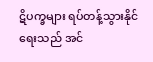ဋိပက္ခများ ရပ်တန့်သွားနိုင်ရေးသည် အင်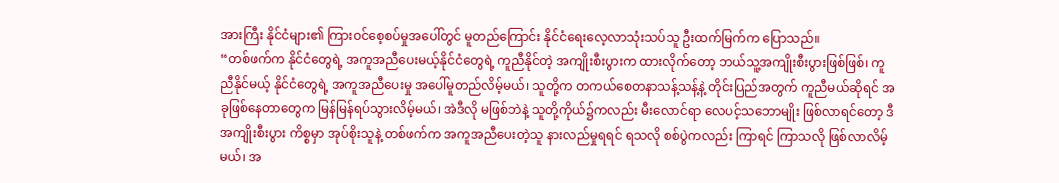အားကြီး နိုင်ငံများ၏ ကြားဝင်စေ့စပ်မှုအပေါ်တွင် မူတည်ကြောင်း နိုင်ငံရေးလေ့လာသုံးသပ်သူ ဦးထက်မြက်က ပြောသည်။
“တစ်ဖက်က နိုင်ငံတွေရဲ့ အကူအညီပေးမယ့်နိုင်ငံတွေရဲ့ ကူညီနိုင်တဲ့ အကျိုးစီးပွားက ထားလိုက်တော့ ဘယ်သူ့အကျိုးစီးပွားဖြစ်ဖြစ်၊ ကူညီနိုင်မယ့် နိုင်ငံတွေရဲ့ အကူအညီပေးမှု အပေါ်မူတည်လိမ့်မယ်၊ သူတို့က တကယ်စေတနာသန့်သန့်နဲ့ တိုင်းပြည်အတွက် ကူညီမယ်ဆိုရင် အခုဖြစ်နေတာတွေက မြန်မြန်ရပ်သွားလိမ့်မယ်၊ အဲဒီလို မဖြစ်ဘဲနဲ့ သူတို့ကိုယ်၌ကလည်း မီးလောင်ရာ လေပင့်သဘောမျိုး ဖြစ်လာရင်တော့ ဒီအကျိုးစီးပွား ကိစ္စမှာ အုပ်စိုးသူနဲ့ တစ်ဖက်က အကူအညီပေးတဲ့သူ နားလည်မှုရရင် ရသလို စစ်ပွဲကလည်း ကြာရင် ကြာသလို ဖြစ်လာလိမ့်မယ်၊ အ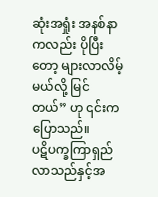ဆုံးအရှုံး အနစ်နာကလည်း ပိုပြီးတော့ များလာလိမ့်မယ်လို့ မြင်တယ်” ဟု ၎င်းက ပြောသည်။
ပဋိပက္ခကြာရှည်လာသည်နှင့်အ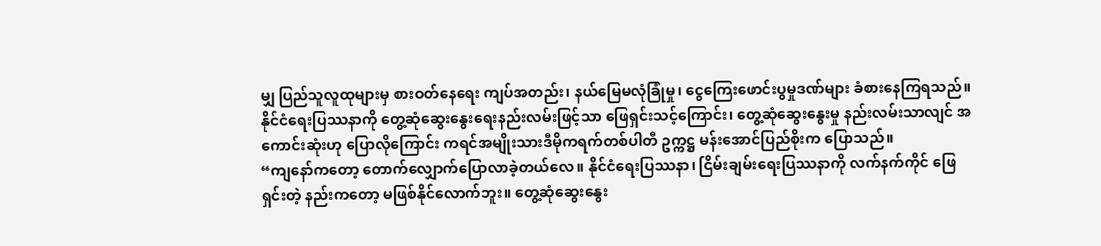မျှ ပြည်သူလူထုများမှ စားဝတ်နေရေး ကျပ်အတည်း၊ နယ်မြေမလုံခြုံမှု၊ ငွေကြေးဖောင်းပွမှုဒဏ်များ ခံစားနေကြရသည်။
နိုင်ငံရေးပြဿနာကို တွေ့ဆုံဆွေးနွေးရေးနည်းလမ်းဖြင့်သာ ဖြေရှင်းသင့်ကြောင်း၊ တွေ့ဆုံဆွေးနွေးမှု နည်းလမ်းသာလျင် အကောင်းဆုံးဟု ပြောလိုကြောင်း ကရင်အမျိုးသားဒီမိုကရက်တစ်ပါတီ ဥက္ကဋ္ဌ မန်းအောင်ပြည်စိုးက ပြောသည်။
“ကျနော်ကတော့ တောက်လျှောက်ပြောလာခဲ့တယ်လေ။ နိုင်ငံရေးပြဿနာ၊ ငြိမ်းချမ်းရေးပြဿနာကို လက်နက်ကိုင် ဖြေရှင်းတဲ့ နည်းကတော့ မဖြစ်နိုင်လောက်ဘူး။ တွေ့ဆုံဆွေးနွေး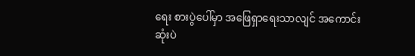ရေး စားပွဲပေါ်မှာ အဖြေရှာရေးသာလျင် အကောင်းဆုံးပဲ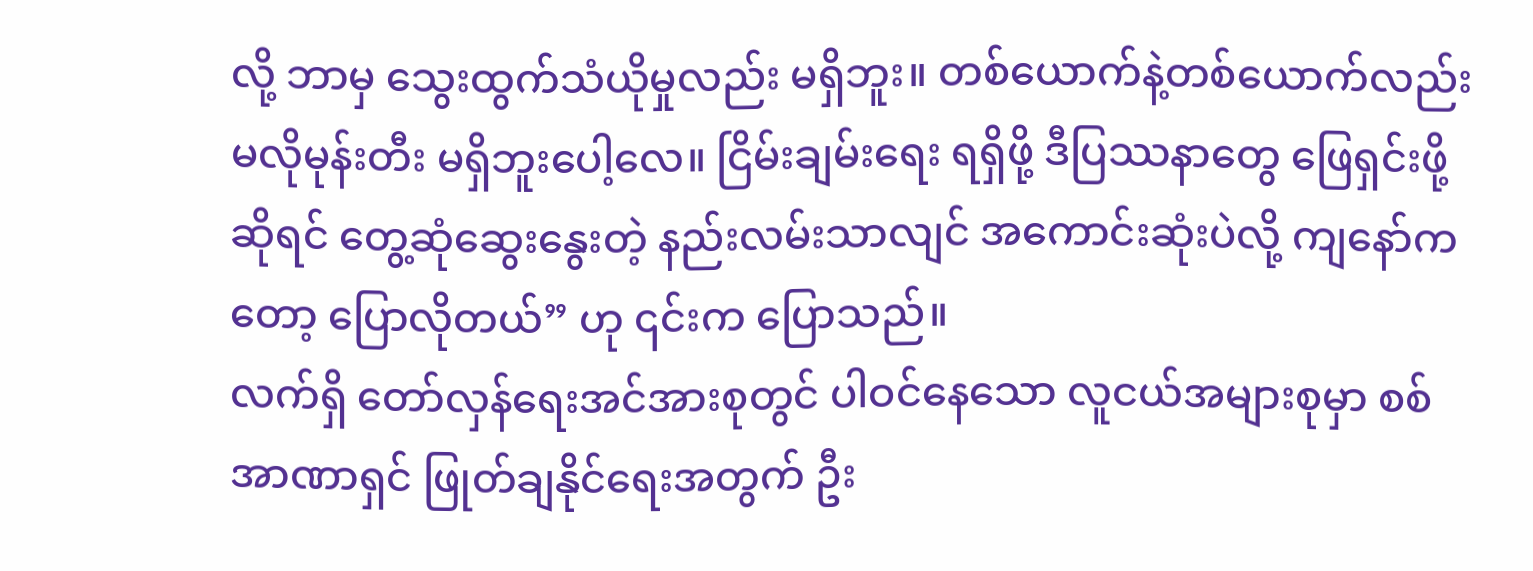လို့ ဘာမှ သွေးထွက်သံယိုမှုလည်း မရှိဘူး။ တစ်ယောက်နဲ့တစ်ယောက်လည်း မလိုမုန်းတီး မရှိဘူးပေါ့လေ။ ငြိမ်းချမ်းရေး ရရှိဖို့ ဒီပြဿနာတွေ ဖြေရှင်းဖို့ဆိုရင် တွေ့ဆုံဆွေးနွေးတဲ့ နည်းလမ်းသာလျင် အကောင်းဆုံးပဲလို့ ကျနော်ကတော့ ပြောလိုတယ်” ဟု ၎င်းက ပြောသည်။
လက်ရှိ တော်လှန်ရေးအင်အားစုတွင် ပါဝင်နေသော လူငယ်အများစုမှာ စစ်အာဏာရှင် ဖြုတ်ချနိုင်ရေးအတွက် ဦး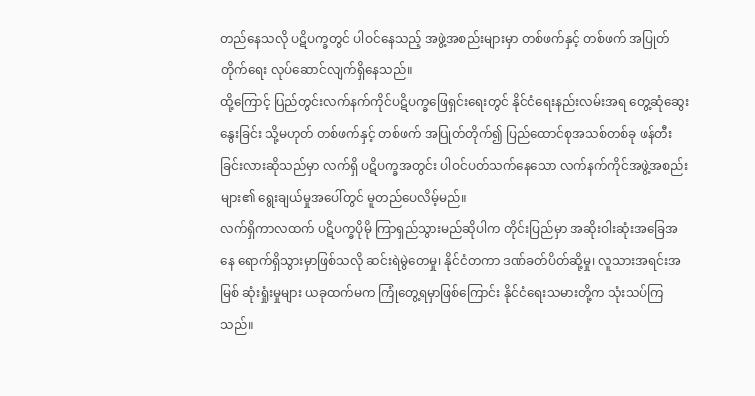တည်နေသလို ပဋိပက္ခတွင် ပါဝင်နေသည့် အဖွဲ့အစည်းများမှာ တစ်ဖက်နှင့် တစ်ဖက် အပြုတ်တိုက်ရေး လုပ်ဆောင်လျက်ရှိနေသည်။
ထို့ကြောင့် ပြည်တွင်းလက်နက်ကိုင်ပဋိပက္ခဖြေရှင်းရေးတွင် နိုင်ငံရေးနည်းလမ်းအရ တွေ့ဆုံဆွေးနွေးခြင်း သို့မဟုတ် တစ်ဖက်နှင့် တစ်ဖက် အပြုတ်တိုက်၍ ပြည်ထောင်စုအသစ်တစ်ခု ဖန်တီးခြင်းလားဆိုသည်မှာ လက်ရှိ ပဋိပက္ခအတွင်း ပါဝင်ပတ်သက်နေသော လက်နက်ကိုင်အဖွဲ့အစည်းများ၏ ရွေးချယ်မှုအပေါ်တွင် မူတည်ပေလိမ့်မည်။
လက်ရှိကာလထက် ပဋိပက္ခပိုမို ကြာရှည်သွားမည်ဆိုပါက တိုင်းပြည်မှာ အဆိုးဝါးဆုံးအခြေအနေ ရောက်ရှိသွားမှာဖြစ်သလို ဆင်းရဲမွဲတေမှု၊ နိုင်ငံတကာ ဒဏ်ခတ်ပိတ်ဆို့မှု၊ လူသားအရင်းအမြစ် ဆုံးရှုံးမှုများ ယခုထက်မက ကြုံတွေ့ရမှာဖြစ်ကြောင်း နိုင်ငံရေးသမားတို့က သုံးသပ်ကြသည်။